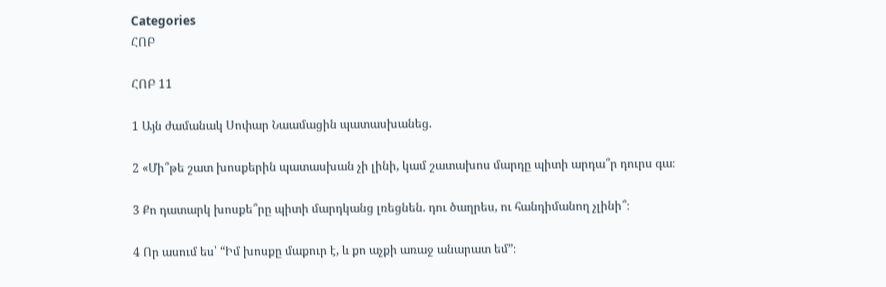Categories
ՀՈԲ

ՀՈԲ 11

1 Այն ժամանակ Սոփար Նաամացին պատասխանեց.

2 «Մի՞թե շատ խոսքերին պատասխան չի լինի, կամ շատախոս մարդը պիտի արդա՞ր դուրս գա։

3 Քո դատարկ խոսքե՞րը պիտի մարդկանց լռեցնեն. դու ծաղրես, ու հանդիմանող չլինի՞։

4 Որ ասում ես՝ “Իմ խոսքը մաքուր է, և քո աչքի առաջ անարատ եմ”։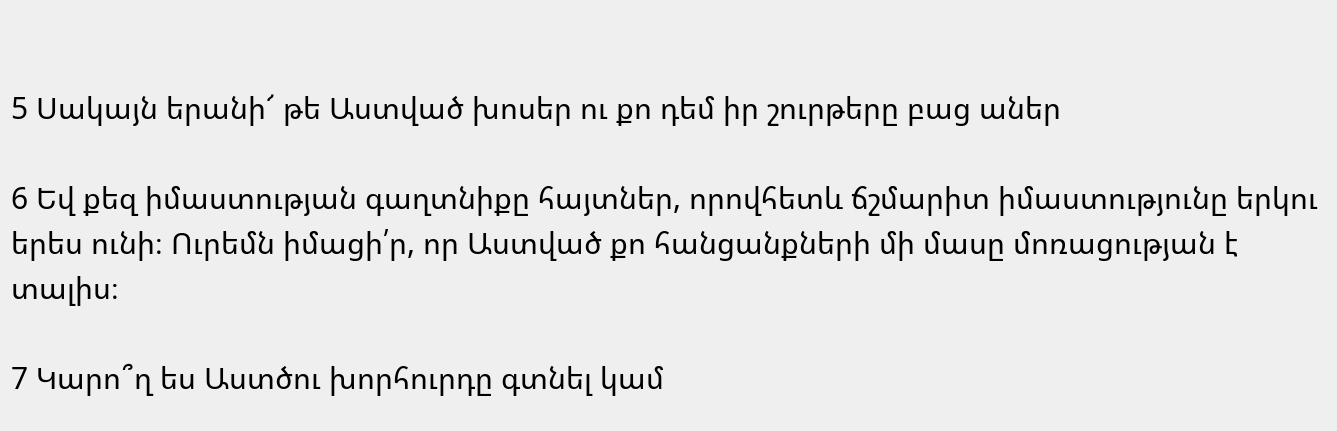5 Սակայն երանի՜ թե Աստված խոսեր ու քո դեմ իր շուրթերը բաց աներ

6 Եվ քեզ իմաստության գաղտնիքը հայտներ, որովհետև ճշմարիտ իմաստությունը երկու երես ունի։ Ուրեմն իմացի՛ր, որ Աստված քո հանցանքների մի մասը մոռացության է տալիս։

7 Կարո՞ղ ես Աստծու խորհուրդը գտնել կամ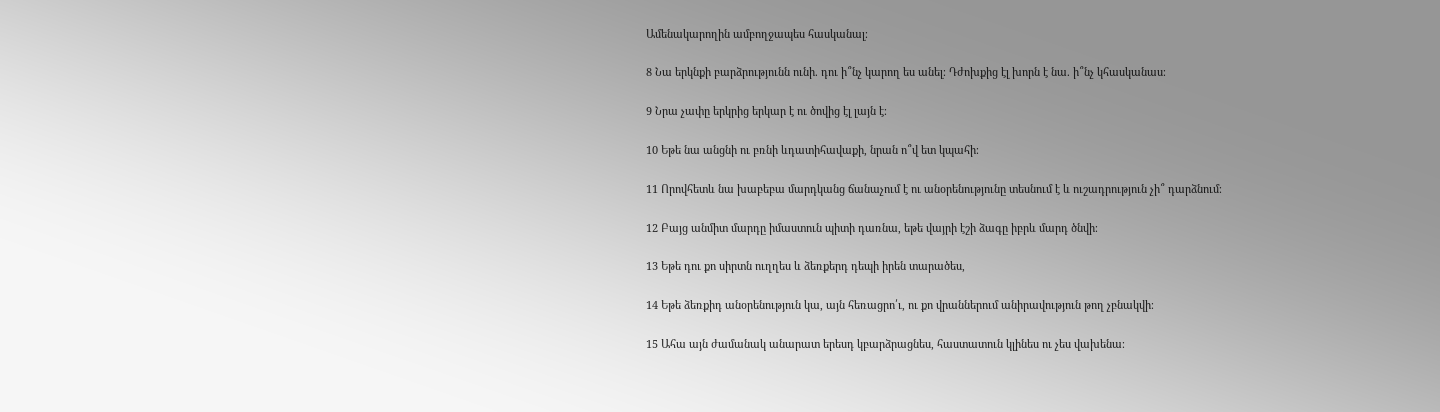Ամենակարողին ամբողջապես հասկանալ։

8 Նա երկնքի բարձրությունն ունի. դու ի՞նչ կարող ես անել։ Դժոխքից էլ խորն է նա. ի՞նչ կհասկանաս։

9 Նրա չափը երկրից երկար է ու ծովից էլ լայն է։

10 Եթե նա անցնի ու բռնի ևդատիհավաքի, նրան ո՞վ ետ կպահի։

11 Որովհետև նա խաբեբա մարդկանց ճանաչում է ու անօրենությունը տեսնում է և ուշադրություն չի՞ դարձնում։

12 Բայց անմիտ մարդը իմաստուն պիտի դառնա, եթե վայրի էշի ձագը իբրև մարդ ծնվի։

13 Եթե դու քո սիրտն ուղղես և ձեռքերդ դեպի իրեն տարածես,

14 Եթե ձեռքիդ անօրենություն կա, այն հեռացրո՛ւ, ու քո վրաններում անիրավություն թող չբնակվի։

15 Ահա այն ժամանակ անարատ երեսդ կբարձրացնես, հաստատուն կլինես ու չես վախենա։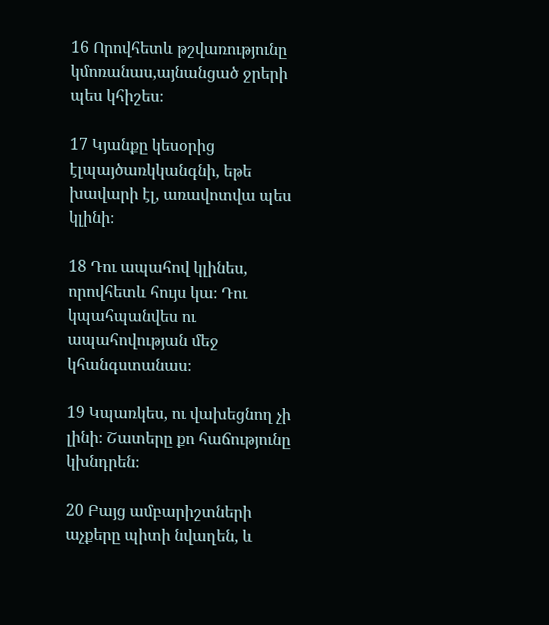16 Որովհետև թշվառությունը կմոռանաս,այնանցած ջրերի պես կհիշես։

17 Կյանքը կեսօրից էլպայծառկկանգնի, եթե խավարի էլ, առավոտվա պես կլինի։

18 Դու ապահով կլինես, որովհետև հույս կա։ Դու կպահպանվես ու ապահովության մեջ կհանգստանաս։

19 Կպառկես, ու վախեցնող չի լինի։ Շատերը քո հաճությունը կխնդրեն։

20 Բայց ամբարիշտների աչքերը պիտի նվաղեն, և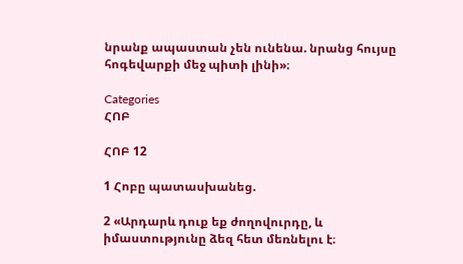նրանք ապաստան չեն ունենա. նրանց հույսը հոգեվարքի մեջ պիտի լինի»։

Categories
ՀՈԲ

ՀՈԲ 12

1 Հոբը պատասխանեց.

2 «Արդարև դուք եք ժողովուրդը, և իմաստությունը ձեզ հետ մեռնելու է։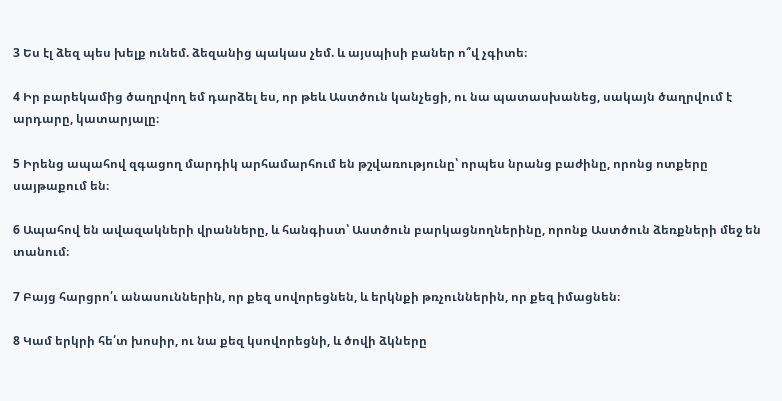3 Ես էլ ձեզ պես խելք ունեմ. ձեզանից պակաս չեմ. և այսպիսի բաներ ո՞վ չգիտե։

4 Իր բարեկամից ծաղրվող եմ դարձել ես, որ թեև Աստծուն կանչեցի, ու նա պատասխանեց, սակայն ծաղրվում է արդարը, կատարյալը։

5 Իրենց ապահով զգացող մարդիկ արհամարհում են թշվառությունը՝ որպես նրանց բաժինը, որոնց ոտքերը սայթաքում են։

6 Ապահով են ավազակների վրանները, և հանգիստ՝ Աստծուն բարկացնողներինը, որոնք Աստծուն ձեռքների մեջ են տանում։

7 Բայց հարցրո՛ւ անասուններին, որ քեզ սովորեցնեն, և երկնքի թռչուններին, որ քեզ իմացնեն։

8 Կամ երկրի հե՛տ խոսիր, ու նա քեզ կսովորեցնի, և ծովի ձկները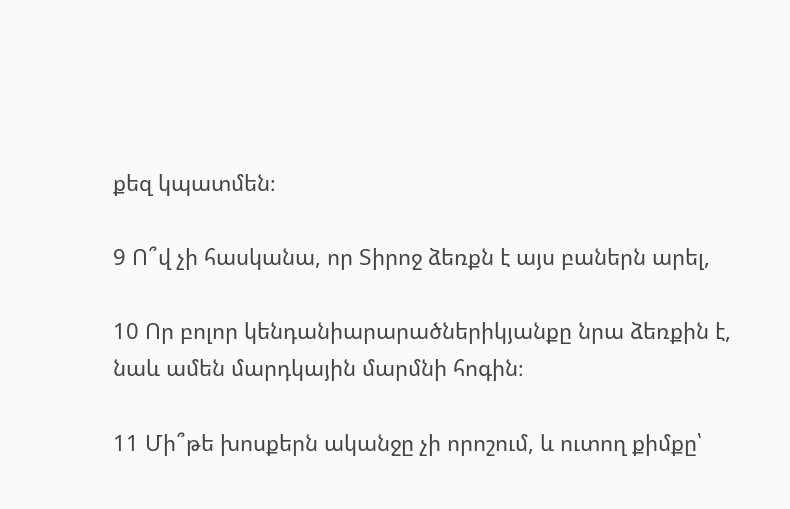քեզ կպատմեն։

9 Ո՞վ չի հասկանա, որ Տիրոջ ձեռքն է այս բաներն արել,

10 Որ բոլոր կենդանիարարածներիկյանքը նրա ձեռքին է, նաև ամեն մարդկային մարմնի հոգին։

11 Մի՞թե խոսքերն ականջը չի որոշում, և ուտող քիմքը՝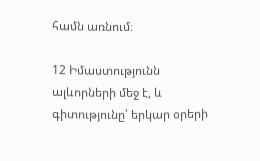համն առնում։

12 Իմաստությունն ալևորների մեջ է, և գիտությունը՝ երկար օրերի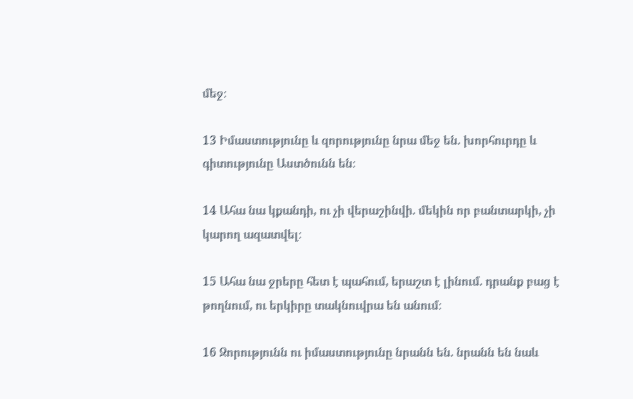մեջ։

13 Իմաստությունը և զորությունը նրա մեջ են. խորհուրդը և գիտությունը Աստծունն են։

14 Ահա նա կքանդի, ու չի վերաշինվի. մեկին որ բանտարկի, չի կարող ազատվել։

15 Ահա նա ջրերը հետ է պահում, երաշտ է լինում. դրանք բաց է թողնում, ու երկիրը տակնուվրա են անում։

16 Զորությունն ու իմաստությունը նրանն են. նրանն են նաև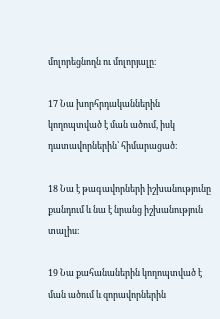մոլորեցնողն ու մոլորյալը։

17 Նա խորհրդականներին կողոպտված է ման ածում, իսկ դատավորներին՝ հիմարացած։

18 Նա է թագավորների իշխանությունը քանդում և նա է նրանց իշխանություն տալիս։

19 Նա քահանաներին կողոպտված է ման ածում և զորավորներին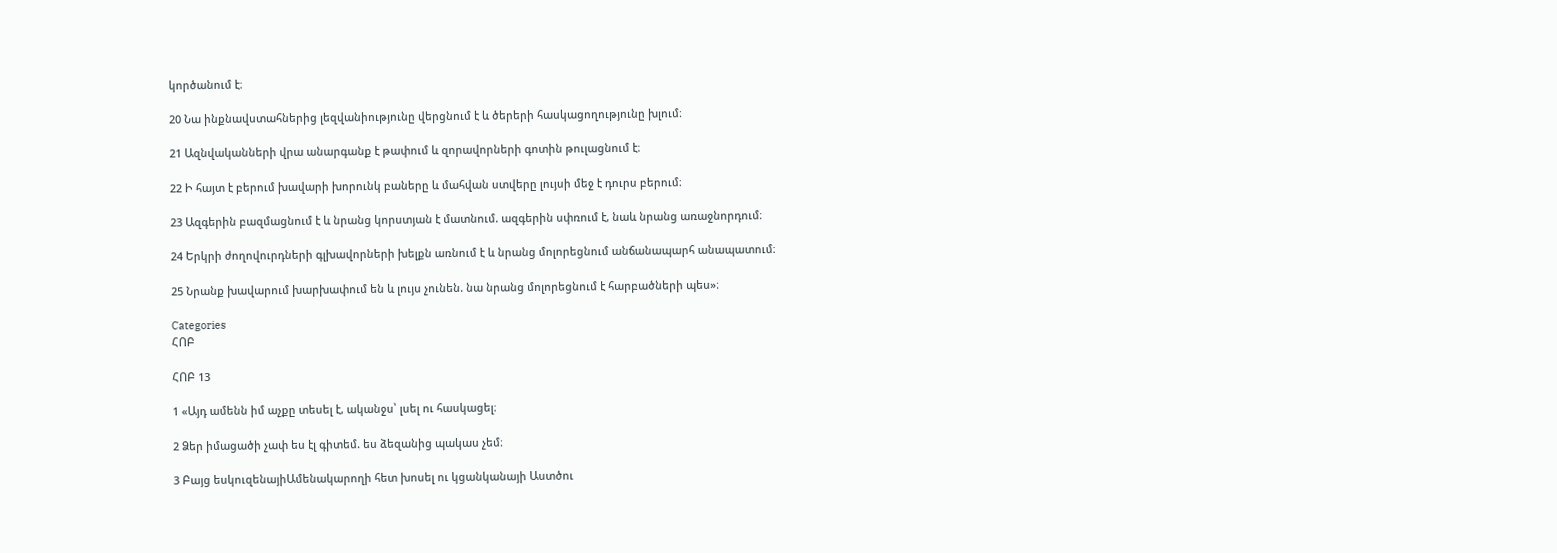կործանում է։

20 Նա ինքնավստահներից լեզվանիությունը վերցնում է և ծերերի հասկացողությունը խլում։

21 Ազնվականների վրա անարգանք է թափում և զորավորների գոտին թուլացնում է։

22 Ի հայտ է բերում խավարի խորունկ բաները և մահվան ստվերը լույսի մեջ է դուրս բերում։

23 Ազգերին բազմացնում է և նրանց կորստյան է մատնում. ազգերին սփռում է, նաև նրանց առաջնորդում։

24 Երկրի ժողովուրդների գլխավորների խելքն առնում է և նրանց մոլորեցնում անճանապարհ անապատում։

25 Նրանք խավարում խարխափում են և լույս չունեն. նա նրանց մոլորեցնում է հարբածների պես»։

Categories
ՀՈԲ

ՀՈԲ 13

1 «Այդ ամենն իմ աչքը տեսել է, ականջս՝ լսել ու հասկացել։

2 Ձեր իմացածի չափ ես էլ գիտեմ. ես ձեզանից պակաս չեմ։

3 Բայց եսկուզենայիԱմենակարողի հետ խոսել ու կցանկանայի Աստծու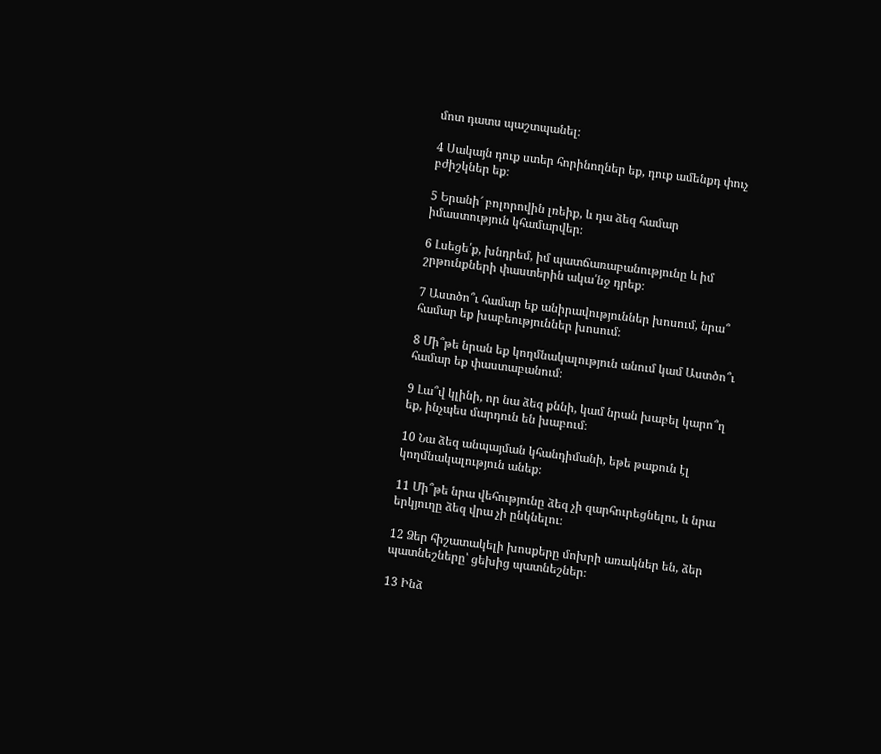մոտ դատս պաշտպանել։

4 Սակայն դուք ստեր հորինողներ եք, դուք ամենքդ փուչ բժիշկներ եք։

5 Երանի՜ բոլորովին լռեիք, և դա ձեզ համար իմաստություն կհամարվեր։

6 Լսեցե՛ք, խնդրեմ, իմ պատճառաբանությունը և իմ շրթունքների փաստերին ակա՛նջ դրեք։

7 Աստծո՞ւ համար եք անիրավություններ խոսում, նրա՞ համար եք խաբեություններ խոսում։

8 Մի՞թե նրան եք կողմնակալություն անում կամ Աստծո՞ւ համար եք փաստաբանում։

9 Լա՞վ կլինի, որ նա ձեզ քննի, կամ նրան խաբել կարո՞ղ եք, ինչպես մարդուն են խաբում։

10 Նա ձեզ անպայման կհանդիմանի, եթե թաքուն էլ կողմնակալություն անեք։

11 Մի՞թե նրա վեհությունը ձեզ չի զարհուրեցնելու, և նրա երկյուղը ձեզ վրա չի ընկնելու։

12 Ձեր հիշատակելի խոսքերը մոխրի առակներ են, ձեր պատնեշները՝ ցեխից պատնեշներ։

13 Ինձ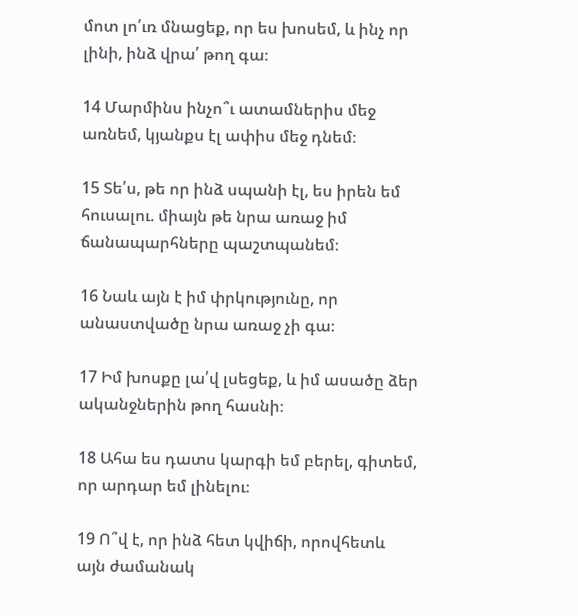մոտ լո՛ւռ մնացեք, որ ես խոսեմ, և ինչ որ լինի, ինձ վրա՛ թող գա։

14 Մարմինս ինչո՞ւ ատամներիս մեջ առնեմ, կյանքս էլ ափիս մեջ դնեմ։

15 Տե՛ս, թե որ ինձ սպանի էլ, ես իրեն եմ հուսալու. միայն թե նրա առաջ իմ ճանապարհները պաշտպանեմ։

16 Նաև այն է իմ փրկությունը, որ անաստվածը նրա առաջ չի գա։

17 Իմ խոսքը լա՛վ լսեցեք, և իմ ասածը ձեր ականջներին թող հասնի։

18 Ահա ես դատս կարգի եմ բերել, գիտեմ, որ արդար եմ լինելու։

19 Ո՞վ է, որ ինձ հետ կվիճի, որովհետև այն ժամանակ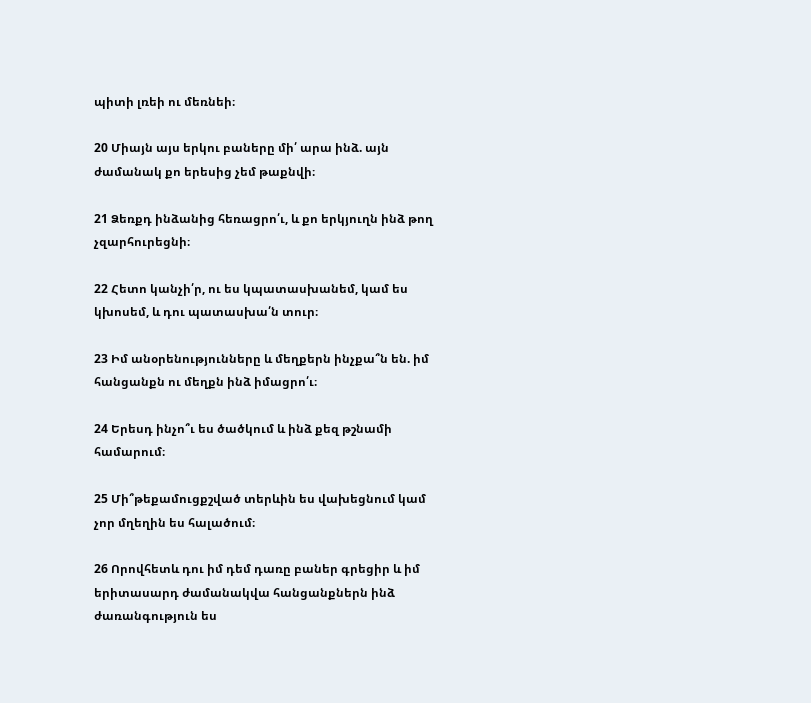պիտի լռեի ու մեռնեի։

20 Միայն այս երկու բաները մի՛ արա ինձ. այն ժամանակ քո երեսից չեմ թաքնվի։

21 Ձեռքդ ինձանից հեռացրո՛ւ, և քո երկյուղն ինձ թող չզարհուրեցնի։

22 Հետո կանչի՛ր, ու ես կպատասխանեմ, կամ ես կխոսեմ, և դու պատասխա՛ն տուր։

23 Իմ անօրենությունները և մեղքերն ինչքա՞ն են. իմ հանցանքն ու մեղքն ինձ իմացրո՛ւ։

24 Երեսդ ինչո՞ւ ես ծածկում և ինձ քեզ թշնամի համարում։

25 Մի՞թեքամուցքշված տերևին ես վախեցնում կամ չոր մղեղին ես հալածում։

26 Որովհետև դու իմ դեմ դառը բաներ գրեցիր և իմ երիտասարդ ժամանակվա հանցանքներն ինձ ժառանգություն ես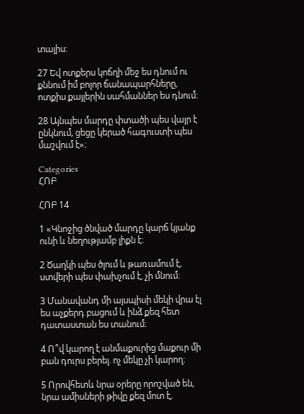տալիս։

27 Եվ ոտքերս կոճղի մեջ ես դնում ու քննում իմ բոլոր ճանապարհները, ոտքիս քայլերին սահմաններ ես դնում։

28 Այնպես մարդը փտածի պես վայր է ընկնում, ցեցը կերած հագուստի պես մաշվում է»։

Categories
ՀՈԲ

ՀՈԲ 14

1 «Կնոջից ծնված մարդը կարճ կյանք ունի և նեղությամբ լիքն է։

2 Ծաղկի պես ծլում և թառամում է, ստվերի պես փախչում է, չի մնում։

3 Մանավանդ մի այսպիսի մեկի վրա էլ ես աչքերդ բացում և ինձ քեզ հետ դատաստան ես տանում։

4 Ո՞վ կարող է անմաքուրից մաքուր մի բան դուրս բերել. ոչ մեկը չի կարող։

5 Որովհետև նրա օրերը որոշված են, նրա ամիսների թիվը քեզ մոտ է,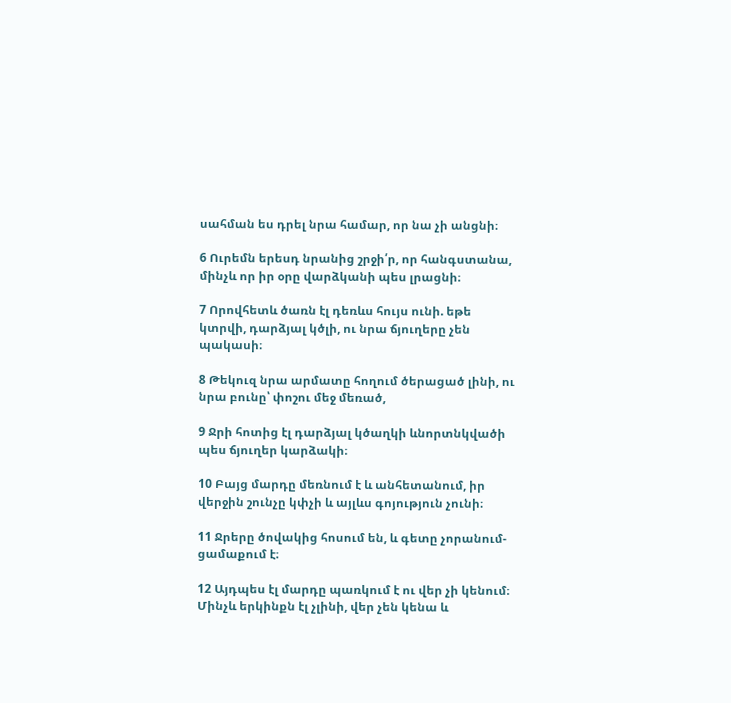սահման ես դրել նրա համար, որ նա չի անցնի։

6 Ուրեմն երեսդ նրանից շրջի՛ր, որ հանգստանա, մինչև որ իր օրը վարձկանի պես լրացնի։

7 Որովհետև ծառն էլ դեռևս հույս ունի. եթե կտրվի, դարձյալ կծլի, ու նրա ճյուղերը չեն պակասի։

8 Թեկուզ նրա արմատը հողում ծերացած լինի, ու նրա բունը՝ փոշու մեջ մեռած,

9 Ջրի հոտից էլ դարձյալ կծաղկի ևնորտնկվածի պես ճյուղեր կարձակի։

10 Բայց մարդը մեռնում է և անհետանում, իր վերջին շունչը կփչի և այլևս գոյություն չունի։

11 Ջրերը ծովակից հոսում են, և գետը չորանում-ցամաքում է։

12 Այդպես էլ մարդը պառկում է ու վեր չի կենում։ Մինչև երկինքն էլ չլինի, վեր չեն կենա և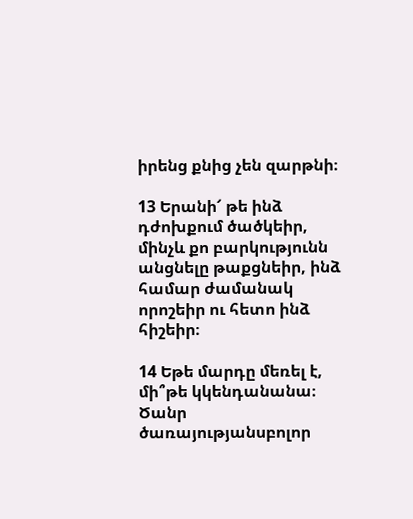իրենց քնից չեն զարթնի։

13 Երանի՜ թե ինձ դժոխքում ծածկեիր, մինչև քո բարկությունն անցնելը թաքցնեիր, ինձ համար ժամանակ որոշեիր ու հետո ինձ հիշեիր։

14 Եթե մարդը մեռել է, մի՞թե կկենդանանա։ Ծանր ծառայությանսբոլոր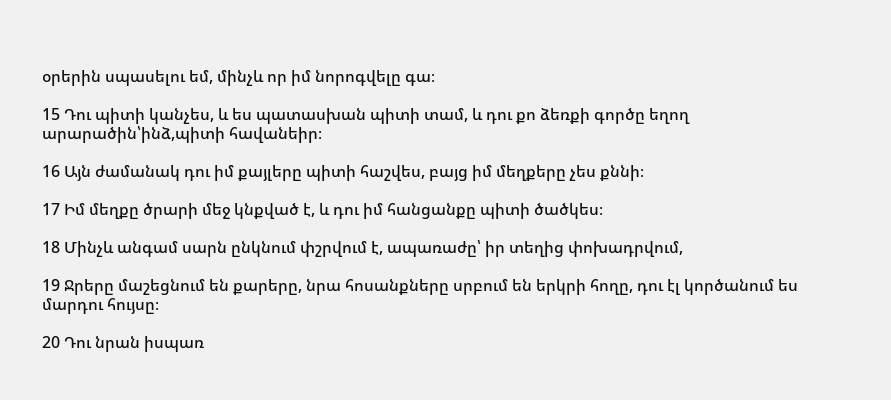օրերին սպասելու եմ, մինչև որ իմ նորոգվելը գա։

15 Դու պիտի կանչես, և ես պատասխան պիտի տամ, և դու քո ձեռքի գործը եղող արարածին՝ինձ,պիտի հավանեիր։

16 Այն ժամանակ դու իմ քայլերը պիտի հաշվես, բայց իմ մեղքերը չես քննի։

17 Իմ մեղքը ծրարի մեջ կնքված է, և դու իմ հանցանքը պիտի ծածկես։

18 Մինչև անգամ սարն ընկնում փշրվում է, ապառաժը՝ իր տեղից փոխադրվում,

19 Ջրերը մաշեցնում են քարերը, նրա հոսանքները սրբում են երկրի հողը, դու էլ կործանում ես մարդու հույսը։

20 Դու նրան իսպառ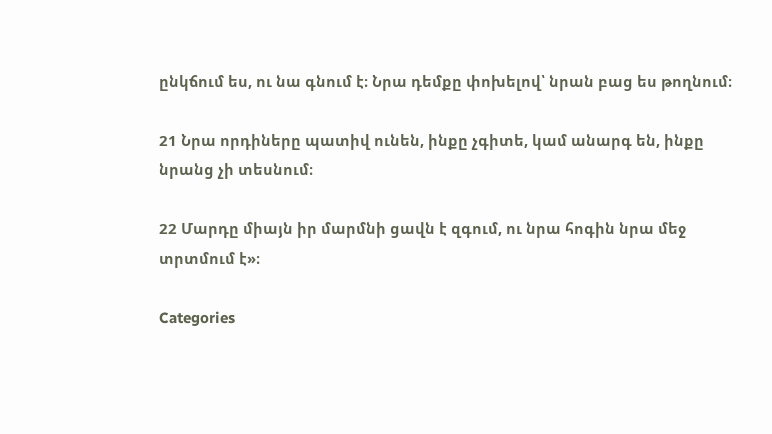ընկճում ես, ու նա գնում է։ Նրա դեմքը փոխելով՝ նրան բաց ես թողնում։

21 Նրա որդիները պատիվ ունեն, ինքը չգիտե, կամ անարգ են, ինքը նրանց չի տեսնում։

22 Մարդը միայն իր մարմնի ցավն է զգում, ու նրա հոգին նրա մեջ տրտմում է»։

Categories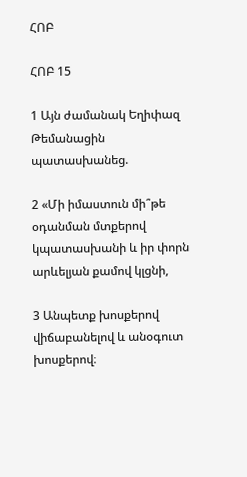ՀՈԲ

ՀՈԲ 15

1 Այն ժամանակ Եղիփազ Թեմանացին պատասխանեց.

2 «Մի իմաստուն մի՞թե օդանման մտքերով կպատասխանի և իր փորն արևելյան քամով կլցնի,

3 Անպետք խոսքերով վիճաբանելով և անօգուտ խոսքերով։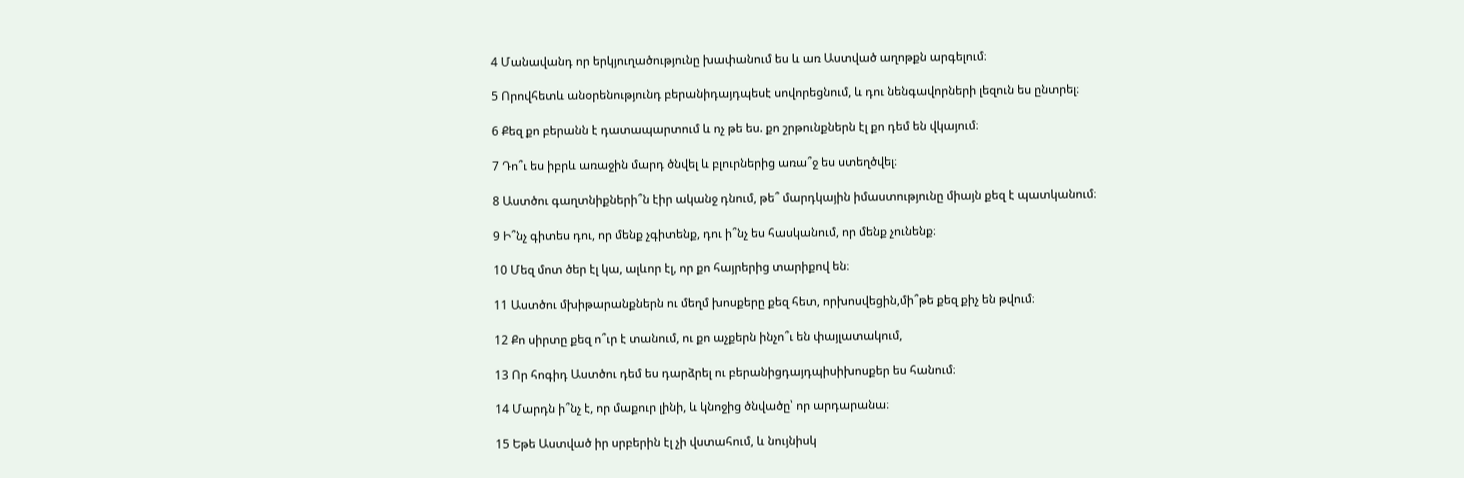4 Մանավանդ որ երկյուղածությունը խափանում ես և առ Աստված աղոթքն արգելում։

5 Որովհետև անօրենությունդ բերանիդայդպեսէ սովորեցնում, և դու նենգավորների լեզուն ես ընտրել։

6 Քեզ քո բերանն է դատապարտում և ոչ թե ես. քո շրթունքներն էլ քո դեմ են վկայում։

7 Դո՞ւ ես իբրև առաջին մարդ ծնվել և բլուրներից առա՞ջ ես ստեղծվել։

8 Աստծու գաղտնիքների՞ն էիր ականջ դնում, թե՞ մարդկային իմաստությունը միայն քեզ է պատկանում։

9 Ի՞նչ գիտես դու, որ մենք չգիտենք, դու ի՞նչ ես հասկանում, որ մենք չունենք։

10 Մեզ մոտ ծեր էլ կա, ալևոր էլ, որ քո հայրերից տարիքով են։

11 Աստծու մխիթարանքներն ու մեղմ խոսքերը քեզ հետ, որխոսվեցին,մի՞թե քեզ քիչ են թվում։

12 Քո սիրտը քեզ ո՞ւր է տանում, ու քո աչքերն ինչո՞ւ են փայլատակում,

13 Որ հոգիդ Աստծու դեմ ես դարձրել ու բերանիցդայդպիսիխոսքեր ես հանում։

14 Մարդն ի՞նչ է, որ մաքուր լինի, և կնոջից ծնվածը՝ որ արդարանա։

15 Եթե Աստված իր սրբերին էլ չի վստահում, և նույնիսկ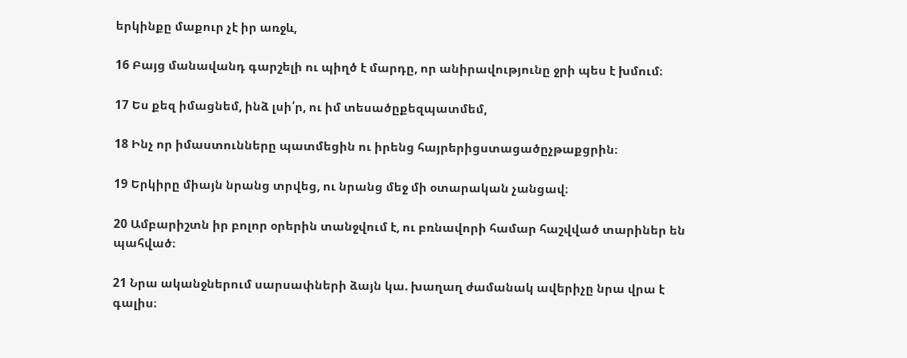երկինքը մաքուր չէ իր առջև,

16 Բայց մանավանդ գարշելի ու պիղծ է մարդը, որ անիրավությունը ջրի պես է խմում։

17 Ես քեզ իմացնեմ, ինձ լսի՛ր, ու իմ տեսածըքեզպատմեմ,

18 Ինչ որ իմաստունները պատմեցին ու իրենց հայրերիցստացածըչթաքցրին։

19 Երկիրը միայն նրանց տրվեց, ու նրանց մեջ մի օտարական չանցավ։

20 Ամբարիշտն իր բոլոր օրերին տանջվում է, ու բռնավորի համար հաշվված տարիներ են պահված։

21 Նրա ականջներում սարսափների ձայն կա. խաղաղ ժամանակ ավերիչը նրա վրա է գալիս։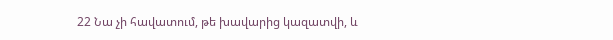22 Նա չի հավատում, թե խավարից կազատվի, և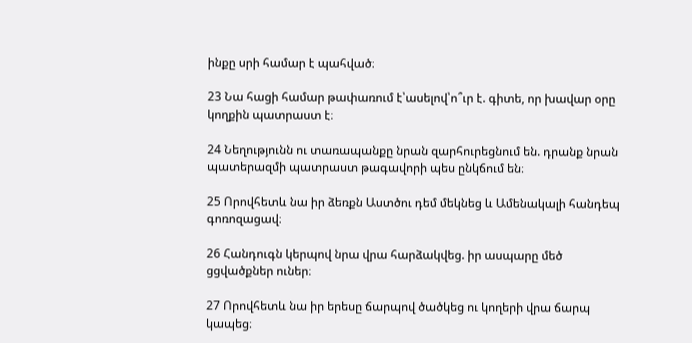ինքը սրի համար է պահված։

23 Նա հացի համար թափառում է՝ասելով՝ո՞ւր է. գիտե, որ խավար օրը կողքին պատրաստ է։

24 Նեղությունն ու տառապանքը նրան զարհուրեցնում են. դրանք նրան պատերազմի պատրաստ թագավորի պես ընկճում են։

25 Որովհետև նա իր ձեռքն Աստծու դեմ մեկնեց և Ամենակալի հանդեպ գոռոզացավ։

26 Հանդուգն կերպով նրա վրա հարձակվեց. իր ասպարը մեծ ցցվածքներ ուներ։

27 Որովհետև նա իր երեսը ճարպով ծածկեց ու կողերի վրա ճարպ կապեց։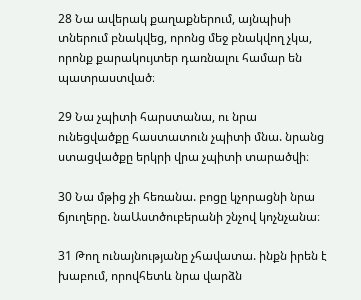28 Նա ավերակ քաղաքներում, այնպիսի տներում բնակվեց, որոնց մեջ բնակվող չկա, որոնք քարակույտեր դառնալու համար են պատրաստված։

29 Նա չպիտի հարստանա, ու նրա ունեցվածքը հաստատուն չպիտի մնա. նրանց ստացվածքը երկրի վրա չպիտի տարածվի։

30 Նա մթից չի հեռանա. բոցը կչորացնի նրա ճյուղերը. նաԱստծուբերանի շնչով կոչնչանա։

31 Թող ունայնությանը չհավատա. ինքն իրեն է խաբում, որովհետև նրա վարձն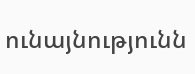ունայնությունն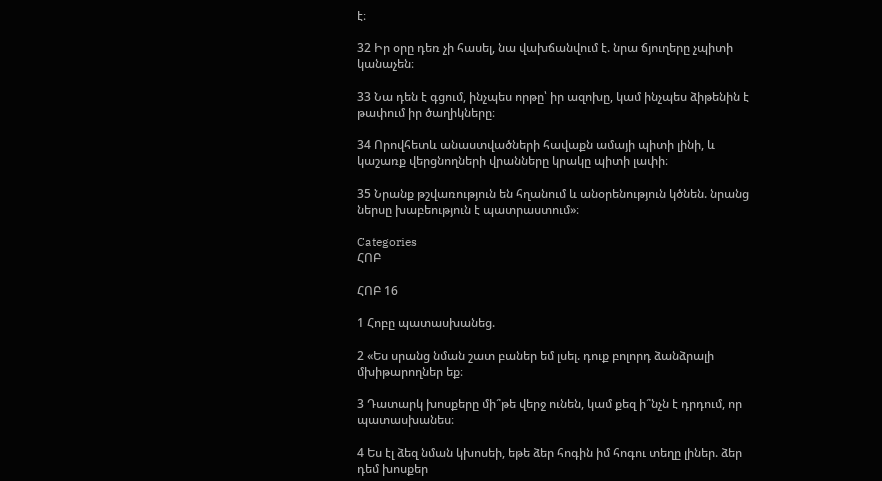է։

32 Իր օրը դեռ չի հասել, նա վախճանվում է. նրա ճյուղերը չպիտի կանաչեն։

33 Նա դեն է գցում, ինչպես որթը՝ իր ազոխը, կամ ինչպես ձիթենին է թափում իր ծաղիկները։

34 Որովհետև անաստվածների հավաքն ամայի պիտի լինի, և կաշառք վերցնողների վրանները կրակը պիտի լափի։

35 Նրանք թշվառություն են հղանում և անօրենություն կծնեն. նրանց ներսը խաբեություն է պատրաստում»։

Categories
ՀՈԲ

ՀՈԲ 16

1 Հոբը պատասխանեց.

2 «Ես սրանց նման շատ բաներ եմ լսել. դուք բոլորդ ձանձրալի մխիթարողներ եք։

3 Դատարկ խոսքերը մի՞թե վերջ ունեն, կամ քեզ ի՞նչն է դրդում, որ պատասխանես։

4 Ես էլ ձեզ նման կխոսեի, եթե ձեր հոգին իմ հոգու տեղը լիներ. ձեր դեմ խոսքեր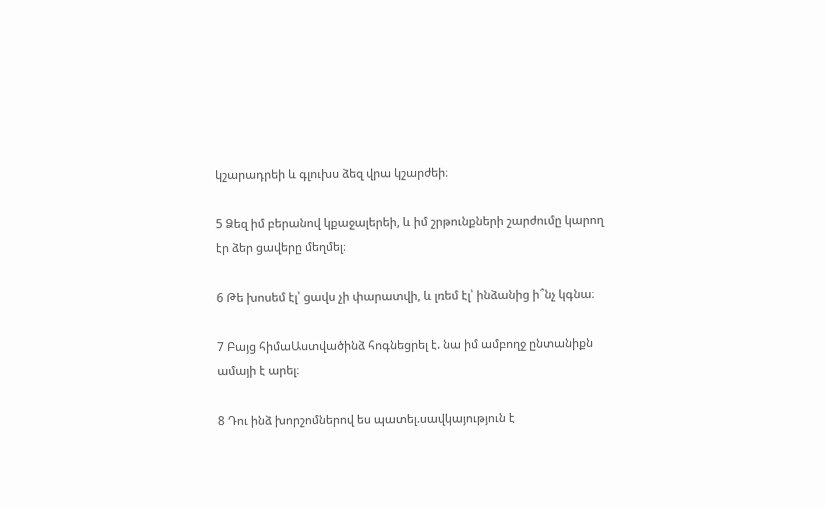կշարադրեի և գլուխս ձեզ վրա կշարժեի։

5 Ձեզ իմ բերանով կքաջալերեի, և իմ շրթունքների շարժումը կարող էր ձեր ցավերը մեղմել։

6 Թե խոսեմ էլ՝ ցավս չի փարատվի, և լռեմ էլ՝ ինձանից ի՞նչ կգնա։

7 Բայց հիմաԱստվածինձ հոգնեցրել է. նա իմ ամբողջ ընտանիքն ամայի է արել։

8 Դու ինձ խորշոմներով ես պատել.սավկայություն է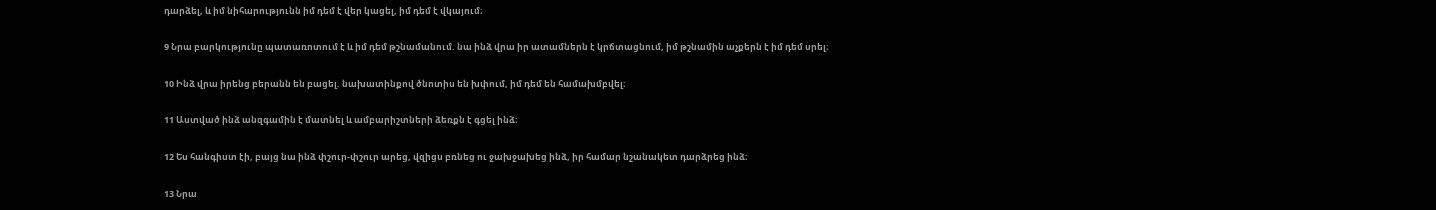դարձել, և իմ նիհարությունն իմ դեմ է վեր կացել, իմ դեմ է վկայում։

9 Նրա բարկությունը պատառոտում է և իմ դեմ թշնամանում. նա ինձ վրա իր ատամներն է կրճտացնում, իմ թշնամին աչքերն է իմ դեմ սրել։

10 Ինձ վրա իրենց բերանն են բացել. նախատինքով ծնոտիս են խփում, իմ դեմ են համախմբվել։

11 Աստված ինձ անզգամին է մատնել և ամբարիշտների ձեռքն է գցել ինձ։

12 Ես հանգիստ էի, բայց նա ինձ փշուր-փշուր արեց, վզիցս բռնեց ու ջախջախեց ինձ, իր համար նշանակետ դարձրեց ինձ։

13 Նրա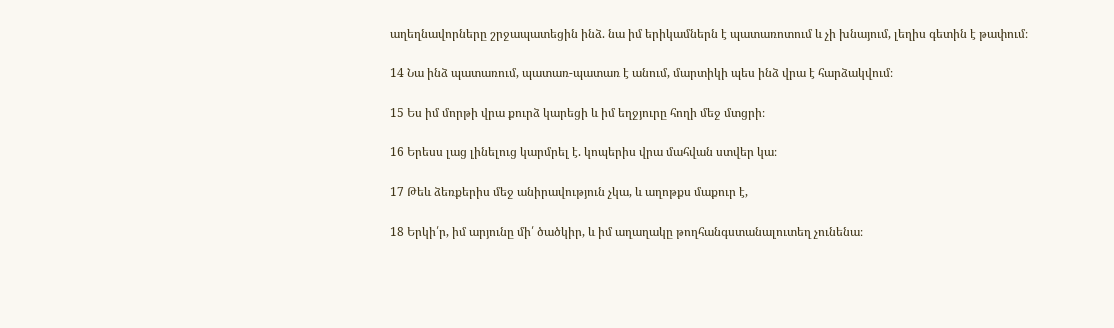աղեղնավորները շրջապատեցին ինձ. նա իմ երիկամներն է պատառոտում և չի խնայում, լեղիս գետին է թափում։

14 Նա ինձ պատառում, պատառ-պատառ է անում, մարտիկի պես ինձ վրա է հարձակվում։

15 Ես իմ մորթի վրա քուրձ կարեցի և իմ եղջյուրը հողի մեջ մտցրի։

16 Երեսս լաց լինելուց կարմրել է. կոպերիս վրա մահվան ստվեր կա։

17 Թեև ձեռքերիս մեջ անիրավություն չկա, և աղոթքս մաքուր է,

18 Երկի՛ր, իմ արյունը մի՛ ծածկիր, և իմ աղաղակը թողհանգստանալուտեղ չունենա։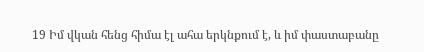19 Իմ վկան հենց հիմա էլ ահա երկնքում է, և իմ փաստաբանը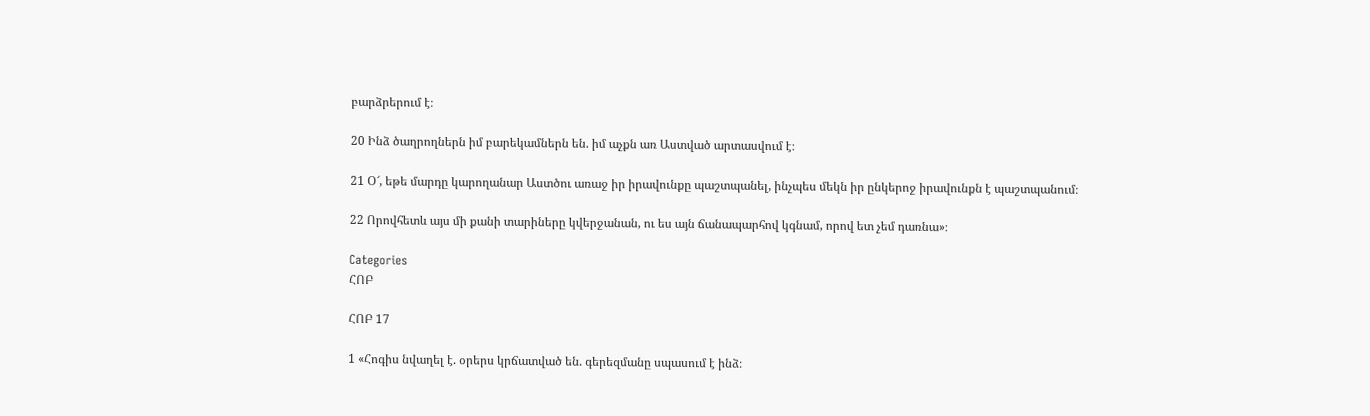բարձրերում է։

20 Ինձ ծաղրողներն իմ բարեկամներն են. իմ աչքն առ Աստված արտասվում է։

21 Օ՜, եթե մարդը կարողանար Աստծու առաջ իր իրավունքը պաշտպանել, ինչպես մեկն իր ընկերոջ իրավունքն է պաշտպանում։

22 Որովհետև այս մի քանի տարիները կվերջանան, ու ես այն ճանապարհով կգնամ, որով ետ չեմ դառնա»։

Categories
ՀՈԲ

ՀՈԲ 17

1 «Հոգիս նվաղել է. օրերս կրճատված են. գերեզմանը սպասում է ինձ։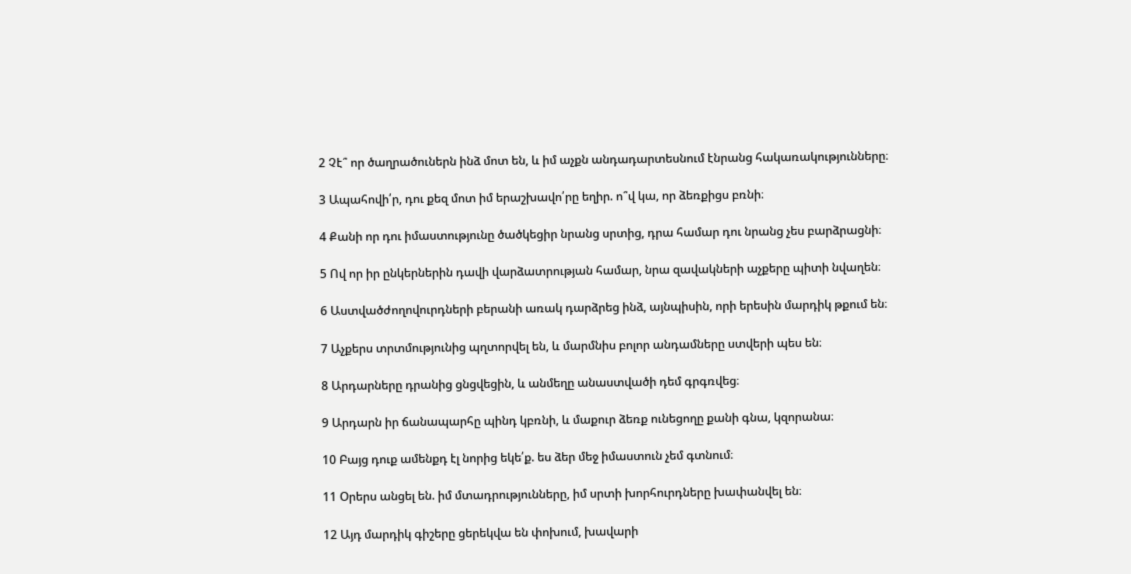2 Չէ՞ որ ծաղրածուներն ինձ մոտ են, և իմ աչքն անդադարտեսնում էնրանց հակառակությունները։

3 Ապահովի՛ր, դու քեզ մոտ իմ երաշխավո՛րը եղիր. ո՞վ կա, որ ձեռքիցս բռնի։

4 Քանի որ դու իմաստությունը ծածկեցիր նրանց սրտից, դրա համար դու նրանց չես բարձրացնի։

5 Ով որ իր ընկերներին դավի վարձատրության համար, նրա զավակների աչքերը պիտի նվաղեն։

6 Աստվածժողովուրդների բերանի առակ դարձրեց ինձ, այնպիսին, որի երեսին մարդիկ թքում են։

7 Աչքերս տրտմությունից պղտորվել են, և մարմնիս բոլոր անդամները ստվերի պես են։

8 Արդարները դրանից ցնցվեցին, և անմեղը անաստվածի դեմ գրգռվեց։

9 Արդարն իր ճանապարհը պինդ կբռնի, և մաքուր ձեռք ունեցողը քանի գնա, կզորանա։

10 Բայց դուք ամենքդ էլ նորից եկե՛ք. ես ձեր մեջ իմաստուն չեմ գտնում։

11 Օրերս անցել են. իմ մտադրությունները, իմ սրտի խորհուրդները խափանվել են։

12 Այդ մարդիկ գիշերը ցերեկվա են փոխում, խավարի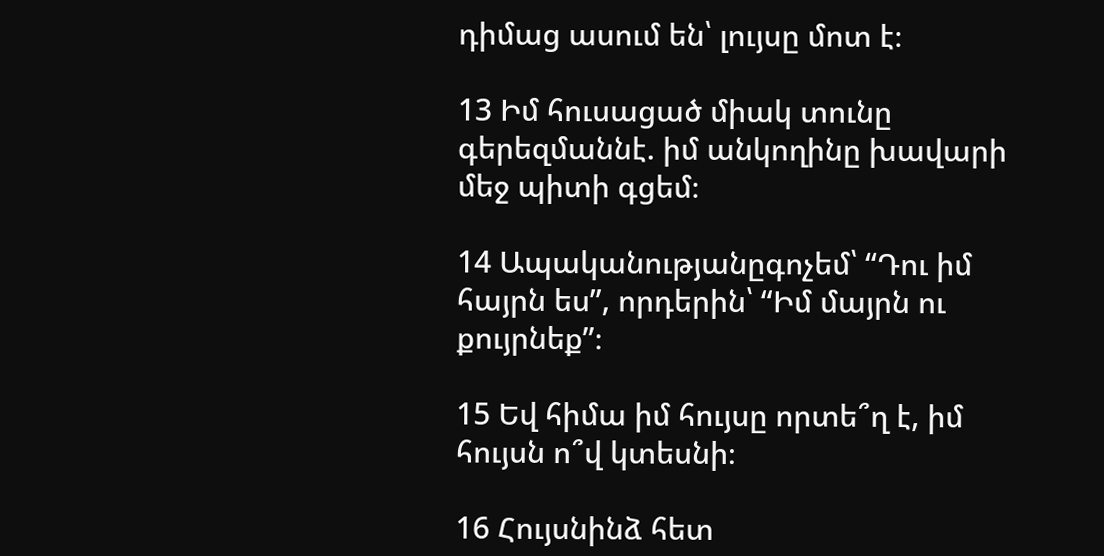դիմաց ասում են՝ լույսը մոտ է։

13 Իմ հուսացած միակ տունը գերեզմաննէ. իմ անկողինը խավարի մեջ պիտի գցեմ։

14 Ապականությանըգոչեմ՝ “Դու իմ հայրն ես”, որդերին՝ “Իմ մայրն ու քույրնեք”։

15 Եվ հիմա իմ հույսը որտե՞ղ է, իմ հույսն ո՞վ կտեսնի։

16 Հույսնինձ հետ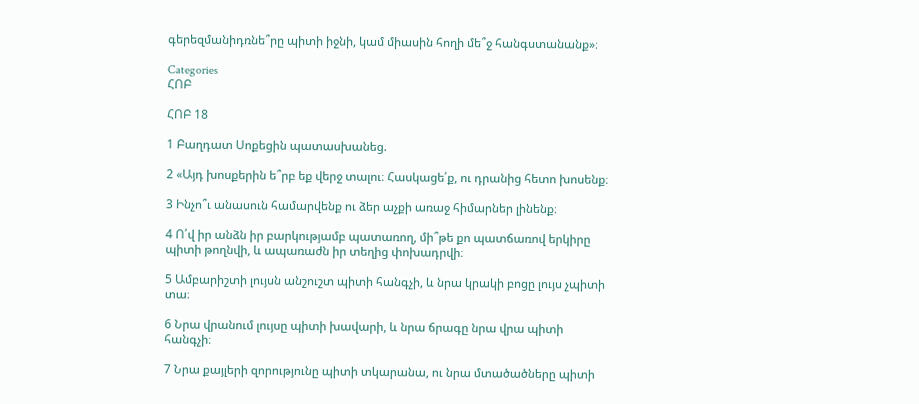գերեզմանիդռնե՞րը պիտի իջնի, կամ միասին հողի մե՞ջ հանգստանանք»։

Categories
ՀՈԲ

ՀՈԲ 18

1 Բաղդատ Սոքեցին պատասխանեց.

2 «Այդ խոսքերին ե՞րբ եք վերջ տալու։ Հասկացե՛ք, ու դրանից հետո խոսենք։

3 Ինչո՞ւ անասուն համարվենք ու ձեր աչքի առաջ հիմարներ լինենք։

4 Ո՛վ իր անձն իր բարկությամբ պատառող, մի՞թե քո պատճառով երկիրը պիտի թողնվի, և ապառաժն իր տեղից փոխադրվի։

5 Ամբարիշտի լույսն անշուշտ պիտի հանգչի, և նրա կրակի բոցը լույս չպիտի տա։

6 Նրա վրանում լույսը պիտի խավարի, և նրա ճրագը նրա վրա պիտի հանգչի։

7 Նրա քայլերի զորությունը պիտի տկարանա, ու նրա մտածածները պիտի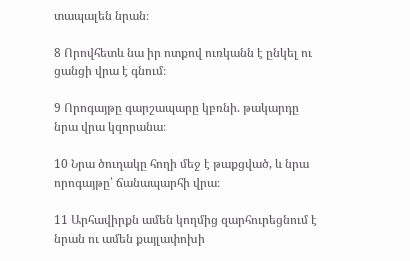տապալեն նրան։

8 Որովհետև նա իր ոտքով ուռկանն է ընկել ու ցանցի վրա է գնում։

9 Որոգայթը գարշապարը կբռնի. թակարդը նրա վրա կզորանա։

10 Նրա ծուղակը հողի մեջ է թաքցված, և նրա որոգայթը՝ ճանապարհի վրա։

11 Արհավիրքն ամեն կողմից զարհուրեցնում է նրան ու ամեն քայլափոխի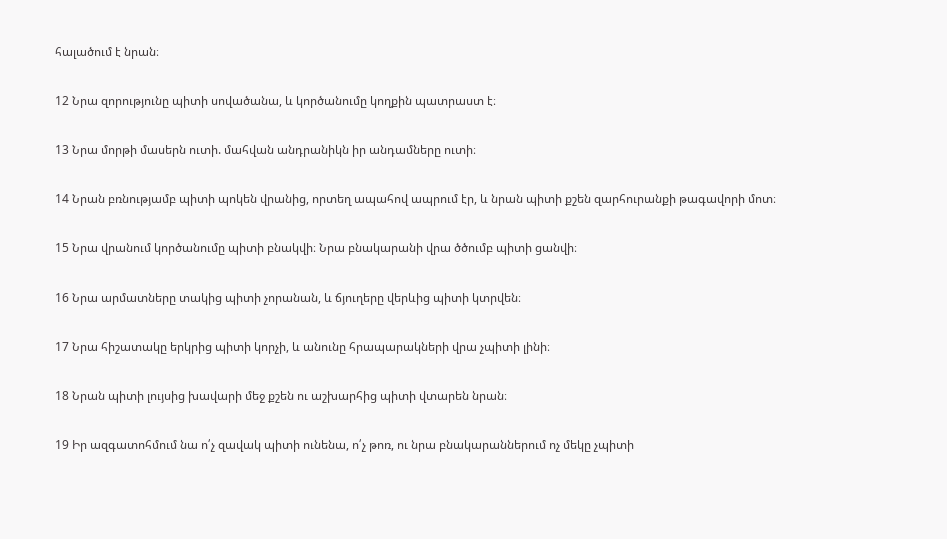հալածում է նրան։

12 Նրա զորությունը պիտի սովածանա, և կործանումը կողքին պատրաստ է։

13 Նրա մորթի մասերն ուտի. մահվան անդրանիկն իր անդամները ուտի։

14 Նրան բռնությամբ պիտի պոկեն վրանից, որտեղ ապահով ապրում էր, և նրան պիտի քշեն զարհուրանքի թագավորի մոտ։

15 Նրա վրանում կործանումը պիտի բնակվի։ Նրա բնակարանի վրա ծծումբ պիտի ցանվի։

16 Նրա արմատները տակից պիտի չորանան, և ճյուղերը վերևից պիտի կտրվեն։

17 Նրա հիշատակը երկրից պիտի կորչի, և անունը հրապարակների վրա չպիտի լինի։

18 Նրան պիտի լույսից խավարի մեջ քշեն ու աշխարհից պիտի վտարեն նրան։

19 Իր ազգատոհմում նա ո՛չ զավակ պիտի ունենա, ո՛չ թոռ, ու նրա բնակարաններում ոչ մեկը չպիտի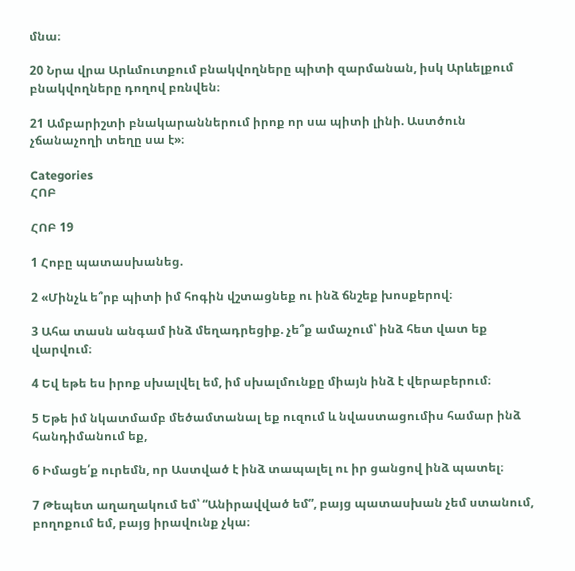մնա։

20 Նրա վրա Արևմուտքում բնակվողները պիտի զարմանան, իսկ Արևելքում բնակվողները դողով բռնվեն։

21 Ամբարիշտի բնակարաններում իրոք որ սա պիտի լինի. Աստծուն չճանաչողի տեղը սա է»։

Categories
ՀՈԲ

ՀՈԲ 19

1 Հոբը պատասխանեց.

2 «Մինչև ե՞րբ պիտի իմ հոգին վշտացնեք ու ինձ ճնշեք խոսքերով։

3 Ահա տասն անգամ ինձ մեղադրեցիք. չե՞ք ամաչում՝ ինձ հետ վատ եք վարվում։

4 Եվ եթե ես իրոք սխալվել եմ, իմ սխալմունքը միայն ինձ է վերաբերում։

5 Եթե իմ նկատմամբ մեծամտանալ եք ուզում և նվաստացումիս համար ինձ հանդիմանում եք,

6 Իմացե՛ք ուրեմն, որ Աստված է ինձ տապալել ու իր ցանցով ինձ պատել։

7 Թեպետ աղաղակում եմ՝ “Անիրավված եմ”, բայց պատասխան չեմ ստանում, բողոքում եմ, բայց իրավունք չկա։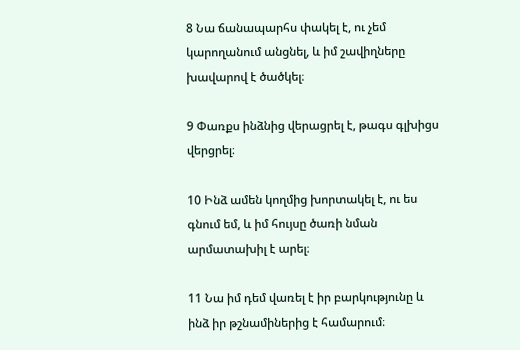8 Նա ճանապարհս փակել է, ու չեմ կարողանում անցնել, և իմ շավիղները խավարով է ծածկել։

9 Փառքս ինձնից վերացրել է, թագս գլխիցս վերցրել։

10 Ինձ ամեն կողմից խորտակել է, ու ես գնում եմ, և իմ հույսը ծառի նման արմատախիլ է արել։

11 Նա իմ դեմ վառել է իր բարկությունը և ինձ իր թշնամիներից է համարում։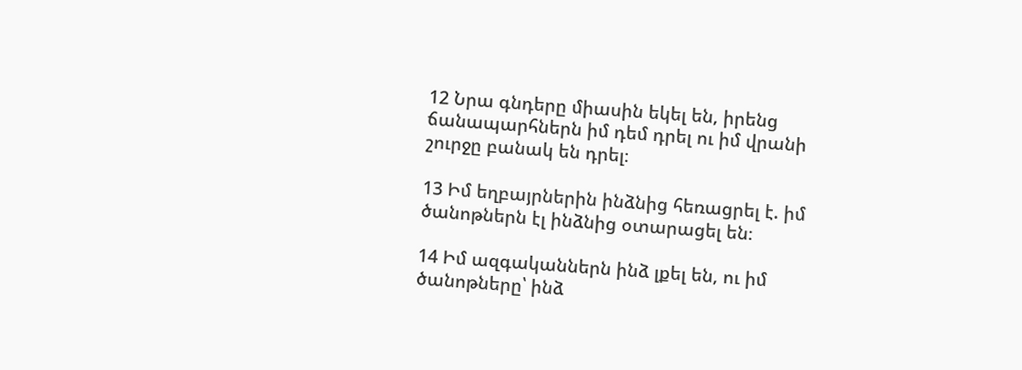12 Նրա գնդերը միասին եկել են, իրենց ճանապարհներն իմ դեմ դրել ու իմ վրանի շուրջը բանակ են դրել։

13 Իմ եղբայրներին ինձնից հեռացրել է. իմ ծանոթներն էլ ինձնից օտարացել են։

14 Իմ ազգականներն ինձ լքել են, ու իմ ծանոթները՝ ինձ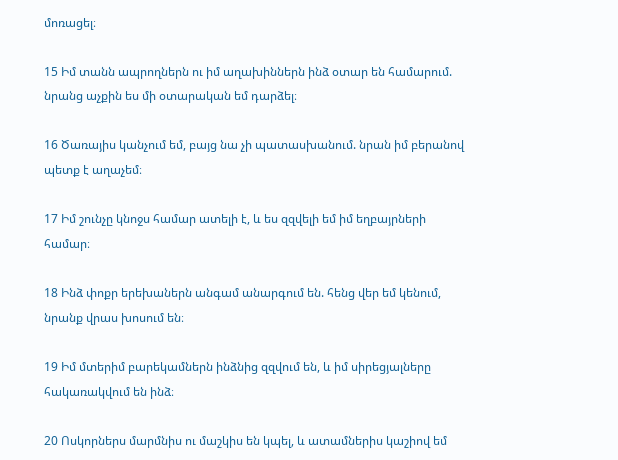մոռացել։

15 Իմ տանն ապրողներն ու իմ աղախիններն ինձ օտար են համարում. նրանց աչքին ես մի օտարական եմ դարձել։

16 Ծառայիս կանչում եմ, բայց նա չի պատասխանում. նրան իմ բերանով պետք է աղաչեմ։

17 Իմ շունչը կնոջս համար ատելի է, և ես զզվելի եմ իմ եղբայրների համար։

18 Ինձ փոքր երեխաներն անգամ անարգում են. հենց վեր եմ կենում, նրանք վրաս խոսում են։

19 Իմ մտերիմ բարեկամներն ինձնից զզվում են, և իմ սիրեցյալները հակառակվում են ինձ։

20 Ոսկորներս մարմնիս ու մաշկիս են կպել, և ատամներիս կաշիով եմ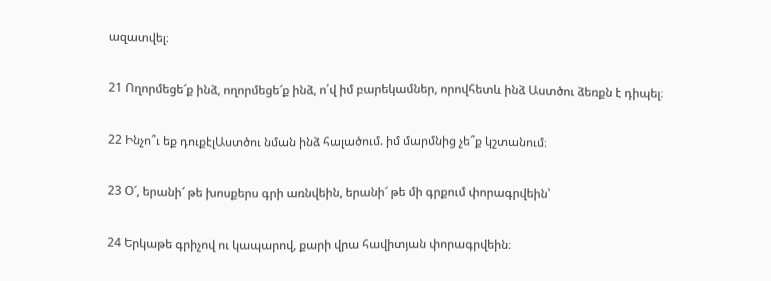ազատվել։

21 Ողորմեցե՜ք ինձ, ողորմեցե՜ք ինձ, ո՛վ իմ բարեկամներ, որովհետև ինձ Աստծու ձեռքն է դիպել։

22 Ինչո՞ւ եք դուքէլԱստծու նման ինձ հալածում. իմ մարմնից չե՞ք կշտանում։

23 Օ՜, երանի՜ թե խոսքերս գրի առնվեին, երանի՜ թե մի գրքում փորագրվեին՝

24 Երկաթե գրիչով ու կապարով, քարի վրա հավիտյան փորագրվեին։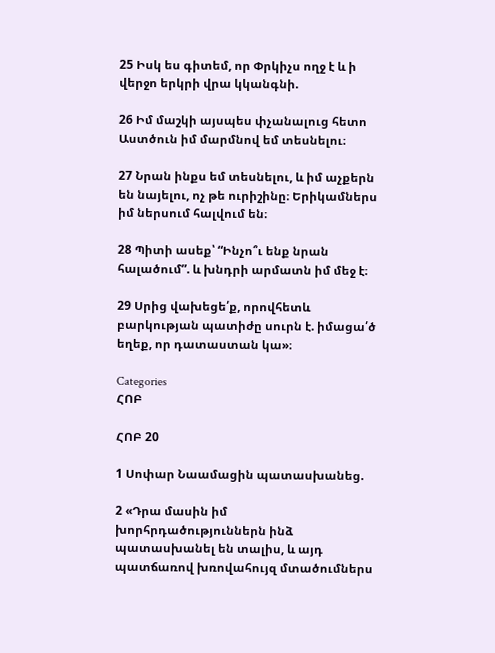25 Իսկ ես գիտեմ, որ Փրկիչս ողջ է և ի վերջո երկրի վրա կկանգնի.

26 Իմ մաշկի այսպես փչանալուց հետո Աստծուն իմ մարմնով եմ տեսնելու։

27 Նրան ինքս եմ տեսնելու, և իմ աչքերն են նայելու, ոչ թե ուրիշինը։ Երիկամներս իմ ներսում հալվում են։

28 Պիտի ասեք՝ “Ինչո՞ւ ենք նրան հալածում”. և խնդրի արմատն իմ մեջ է։

29 Սրից վախեցե՛ք, որովհետև բարկության պատիժը սուրն է. իմացա՛ծ եղեք, որ դատաստան կա»։

Categories
ՀՈԲ

ՀՈԲ 20

1 Սոփար Նաամացին պատասխանեց.

2 «Դրա մասին իմ խորհրդածություններն ինձ պատասխանել են տալիս, և այդ պատճառով խռովահույզ մտածումներս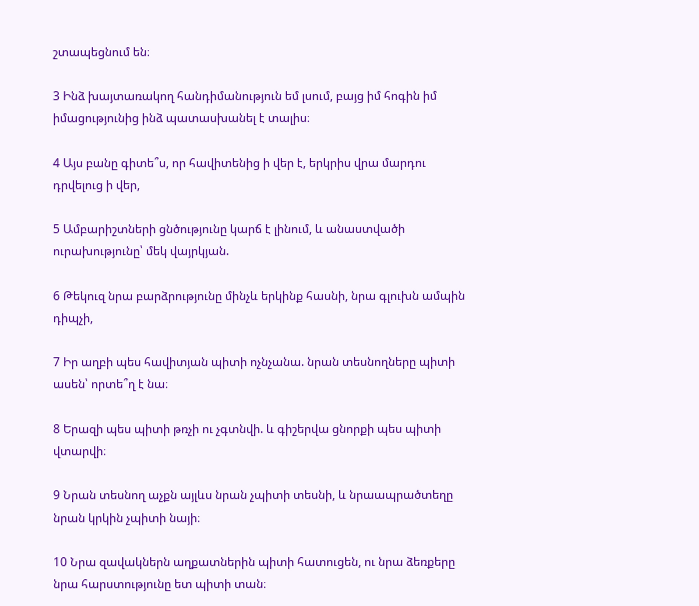շտապեցնում են։

3 Ինձ խայտառակող հանդիմանություն եմ լսում, բայց իմ հոգին իմ իմացությունից ինձ պատասխանել է տալիս։

4 Այս բանը գիտե՞ս, որ հավիտենից ի վեր է, երկրիս վրա մարդու դրվելուց ի վեր,

5 Ամբարիշտների ցնծությունը կարճ է լինում, և անաստվածի ուրախությունը՝ մեկ վայրկյան.

6 Թեկուզ նրա բարձրությունը մինչև երկինք հասնի, նրա գլուխն ամպին դիպչի,

7 Իր աղբի պես հավիտյան պիտի ոչնչանա. նրան տեսնողները պիտի ասեն՝ որտե՞ղ է նա։

8 Երազի պես պիտի թռչի ու չգտնվի. և գիշերվա ցնորքի պես պիտի վտարվի։

9 Նրան տեսնող աչքն այլևս նրան չպիտի տեսնի, և նրաապրածտեղը նրան կրկին չպիտի նայի։

10 Նրա զավակներն աղքատներին պիտի հատուցեն, ու նրա ձեռքերը նրա հարստությունը ետ պիտի տան։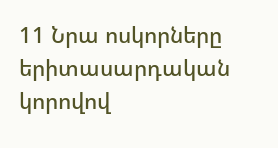11 Նրա ոսկորները երիտասարդական կորովով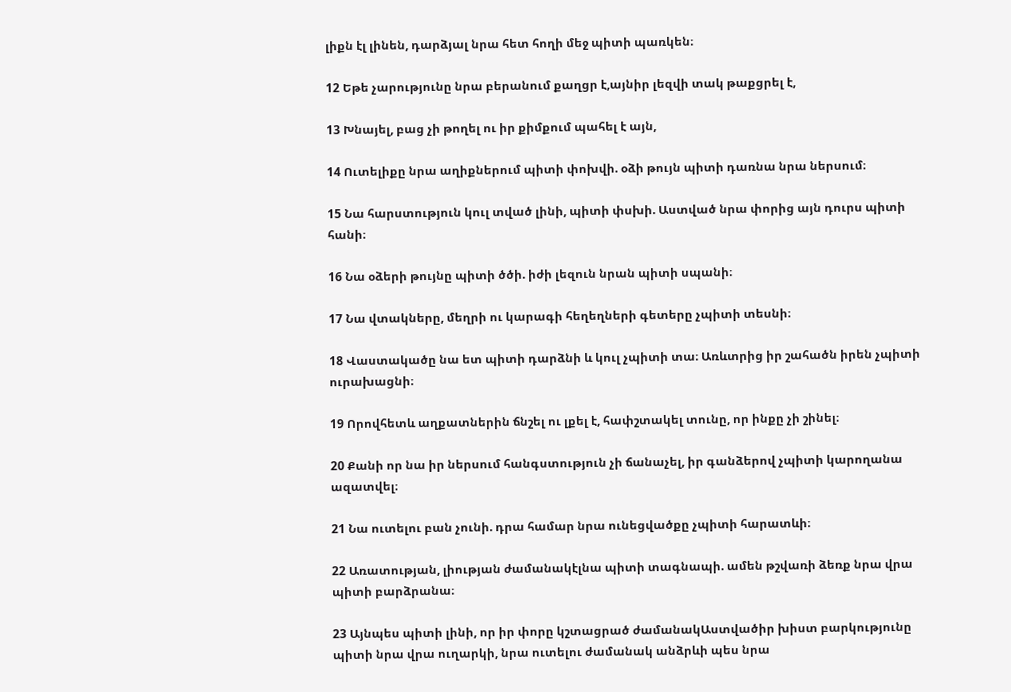լիքն էլ լինեն, դարձյալ նրա հետ հողի մեջ պիտի պառկեն։

12 Եթե չարությունը նրա բերանում քաղցր է,այնիր լեզվի տակ թաքցրել է,

13 Խնայել, բաց չի թողել ու իր քիմքում պահել է այն,

14 Ուտելիքը նրա աղիքներում պիտի փոխվի. օձի թույն պիտի դառնա նրա ներսում։

15 Նա հարստություն կուլ տված լինի, պիտի փսխի. Աստված նրա փորից այն դուրս պիտի հանի։

16 Նա օձերի թույնը պիտի ծծի. իժի լեզուն նրան պիտի սպանի։

17 Նա վտակները, մեղրի ու կարագի հեղեղների գետերը չպիտի տեսնի։

18 Վաստակածը նա ետ պիտի դարձնի և կուլ չպիտի տա։ Առևտրից իր շահածն իրեն չպիտի ուրախացնի։

19 Որովհետև աղքատներին ճնշել ու լքել է, հափշտակել տունը, որ ինքը չի շինել։

20 Քանի որ նա իր ներսում հանգստություն չի ճանաչել, իր գանձերով չպիտի կարողանա ազատվել։

21 Նա ուտելու բան չունի. դրա համար նրա ունեցվածքը չպիտի հարատևի։

22 Առատության, լիության ժամանակէլնա պիտի տագնապի. ամեն թշվառի ձեռք նրա վրա պիտի բարձրանա։

23 Այնպես պիտի լինի, որ իր փորը կշտացրած ժամանակԱստվածիր խիստ բարկությունը պիտի նրա վրա ուղարկի, նրա ուտելու ժամանակ անձրևի պես նրա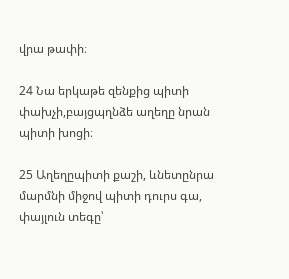վրա թափի։

24 Նա երկաթե զենքից պիտի փախչի,բայցպղնձե աղեղը նրան պիտի խոցի։

25 Աղեղըպիտի քաշի, ևնետընրա մարմնի միջով պիտի դուրս գա, փայլուն տեգը՝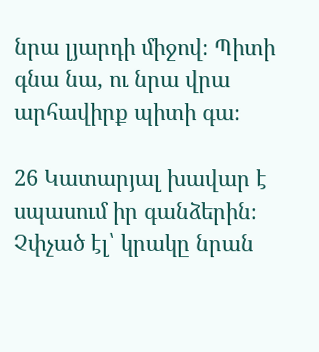նրա լյարդի միջով։ Պիտի գնա նա, ու նրա վրա արհավիրք պիտի գա։

26 Կատարյալ խավար է սպասում իր գանձերին։ Չփչած էլ՝ կրակը նրան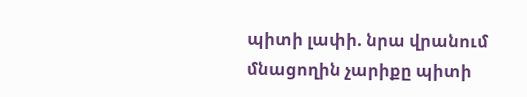պիտի լափի. նրա վրանում մնացողին չարիքը պիտի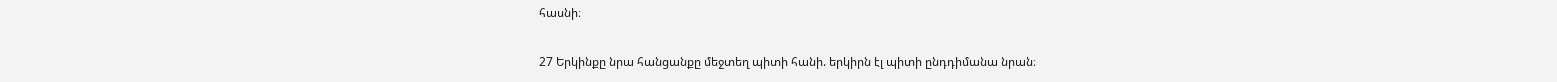հասնի։

27 Երկինքը նրա հանցանքը մեջտեղ պիտի հանի. երկիրն էլ պիտի ընդդիմանա նրան։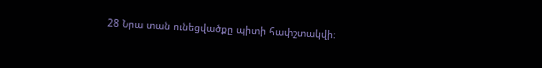28 Նրա տան ունեցվածքը պիտի հափշտակվի։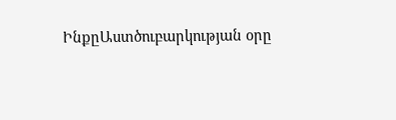ԻնքըԱստծուբարկության օրը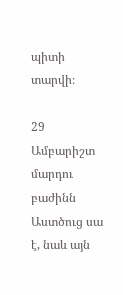պիտի տարվի։

29 Ամբարիշտ մարդու բաժինն Աստծուց սա է, նաև այն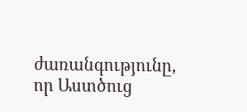ժառանգությունը, որ Աստծուց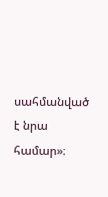սահմանված է նրա համար»։